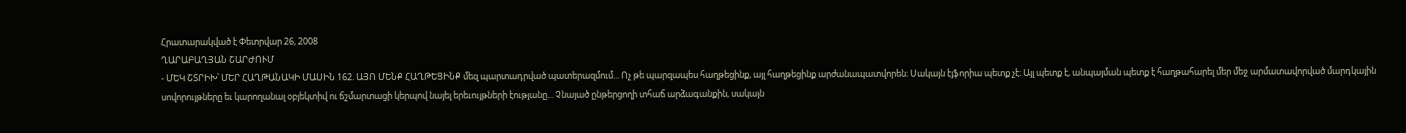Հրատարակված է Փետրվար 26, 2008
ՂԱՐԱԲԱՂՅԱՆ ՇԱՐԺՈՒՄ
- ՄԵԿ ՇՏՐԻԽ՝ ՄԵՐ ՀԱՂԹԱՆԱԿԻ ՄԱՍԻՆ 162. ԱՅՈ ՄԵՆՔ ՀԱՂԹԵՑԻՆՔ մեզ պարտադրված պատերազմում... Ոչ թե պարզապես հաղթեցինք, այլ հաղթեցինք արժանապատվորեն։ Սակայն էյֆորիա պետք չէ։ Այլ պետք է, անպայման պետք է հաղթահարել մեր մեջ արմատավորված մարդկային սովորույթները եւ կարողանալ օբյեկտիվ ու ճշմարտացի կերպով նայել երեւույթների էությանը... Չնայած ընթերցողի տհաճ արձագանքին, սակայն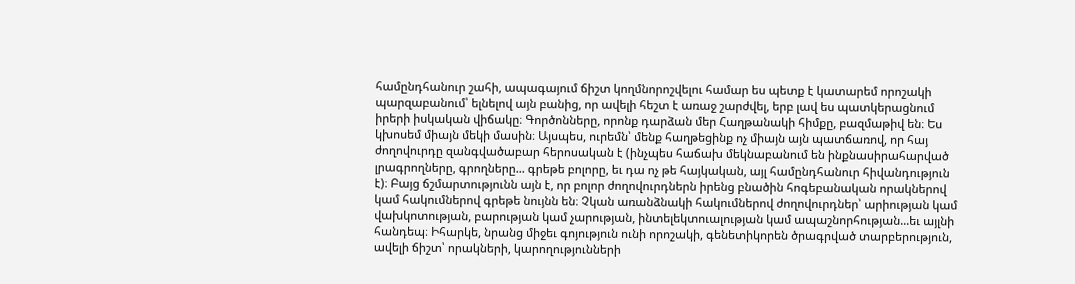համընդհանուր շահի, ապագայում ճիշտ կողմնորոշվելու համար ես պետք է կատարեմ որոշակի պարզաբանում՝ ելնելով այն բանից, որ ավելի հեշտ է առաջ շարժվել, երբ լավ ես պատկերացնում իրերի իսկական վիճակը։ Գործոնները, որոնք դարձան մեր Հաղթանակի հիմքը, բազմաթիվ են։ Ես կխոսեմ միայն մեկի մասին։ Այսպես, ուրեմն՝ մենք հաղթեցինք ոչ միայն այն պատճառով, որ հայ ժողովուրդը զանգվածաբար հերոսական է (ինչպես հաճախ մեկնաբանում են ինքնասիրահարված լրագրողները, գրողները... գրեթե բոլորը, եւ դա ոչ թե հայկական, այլ համընդհանուր հիվանդություն է)։ Բայց ճշմարտությունն այն է, որ բոլոր ժողովուրդներն իրենց բնածին հոգեբանական որակներով կամ հակումներով գրեթե նույնն են։ Չկան առանձնակի հակումներով ժողովուրդներ՝ արիության կամ վախկոտության, բարության կամ չարության, ինտելեկտուալության կամ ապաշնորհության...եւ այլնի հանդեպ։ Իհարկե, նրանց միջեւ գոյություն ունի որոշակի, գենետիկորեն ծրագրված տարբերություն, ավելի ճիշտ՝ որակների, կարողությունների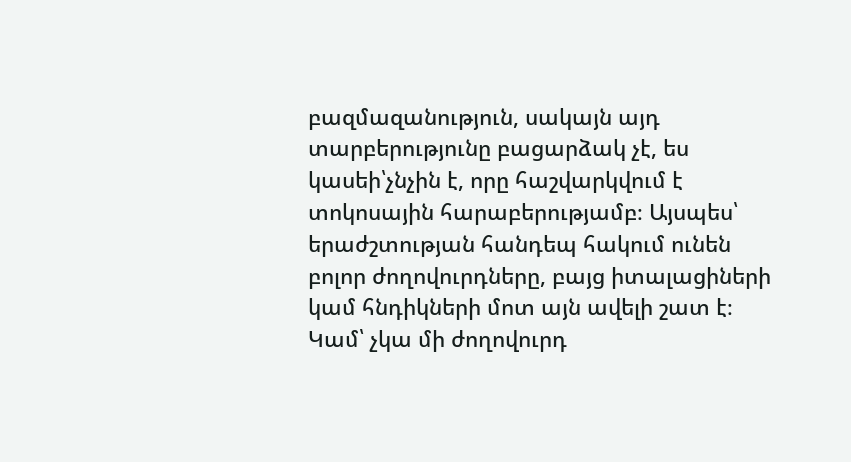բազմազանություն, սակայն այդ տարբերությունը բացարձակ չէ, ես կասեի՝չնչին է, որը հաշվարկվում է տոկոսային հարաբերությամբ։ Այսպես՝ երաժշտության հանդեպ հակում ունեն բոլոր ժողովուրդները, բայց իտալացիների կամ հնդիկների մոտ այն ավելի շատ է։ Կամ՝ չկա մի ժողովուրդ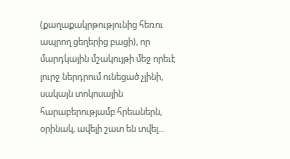(քաղաքակրթությունից հեռու ապրող ցեղերից բացի), որ մարդկային մշակույթի մեջ որեւէ լուրջ ներդրում ունեցած չլինի, սակայն տոկոսային հարաբերությամբ հրեաներն, օրինակ, ավելի շատ են տվել...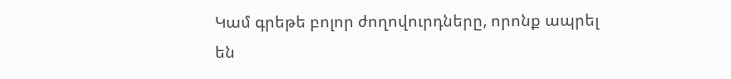Կամ գրեթե բոլոր ժողովուրդները, որոնք ապրել են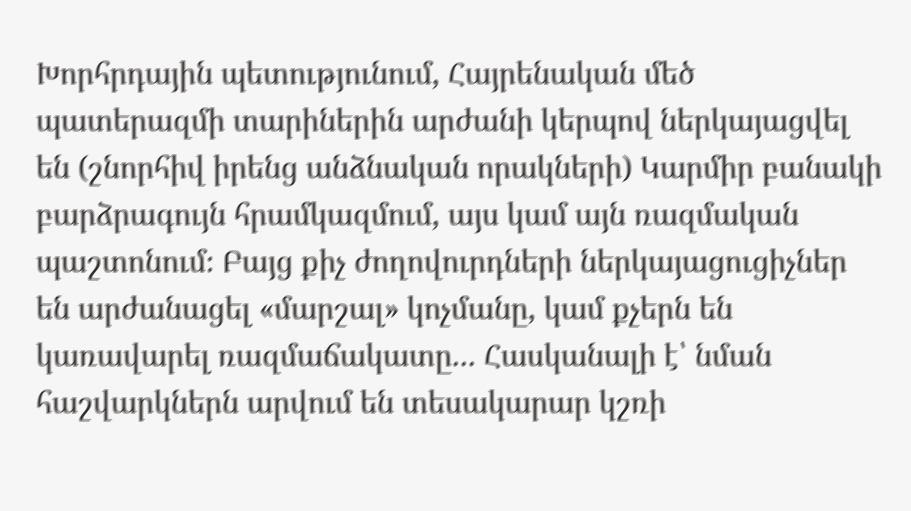Խորհրդային պետությունում, Հայրենական մեծ պատերազմի տարիներին արժանի կերպով ներկայացվել են (շնորհիվ իրենց անձնական որակների) Կարմիր բանակի բարձրագույն հրամկազմում, այս կամ այն ռազմական պաշտոնում։ Բայց քիչ ժողովուրդների ներկայացուցիչներ են արժանացել «մարշալ» կոչմանը, կամ քչերն են կառավարել ռազմաճակատը... Հասկանալի է՝ նման հաշվարկներն արվում են տեսակարար կշռի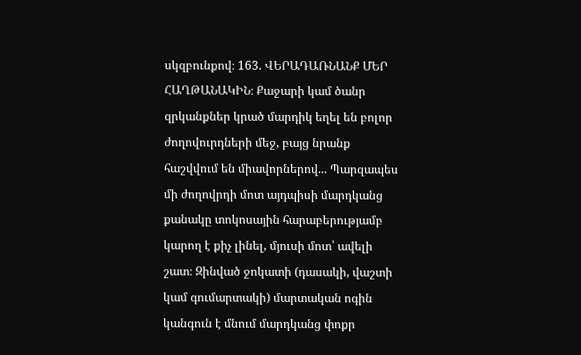սկզբունքով։ 163. ՎԵՐԱԴԱՌՆԱՆՔ ՄԵՐ ՀԱՂԹԱՆԱԿԻՆ։ Քաջարի կամ ծանր զրկանքներ կրած մարդիկ եղել են բոլոր ժողովուրդների մեջ, բայց նրանք հաշվվում են միավորներով... Պարզապես մի ժողովրդի մոտ այդպիսի մարդկանց քանակը տոկոսային հարաբերությամբ կարող է քիչ լինել, մյուսի մոտ՝ ավելի շատ։ Զինված ջոկատի (դասակի, վաշտի կամ գումարտակի) մարտական ոգին կանգուն է մնում մարդկանց փոքր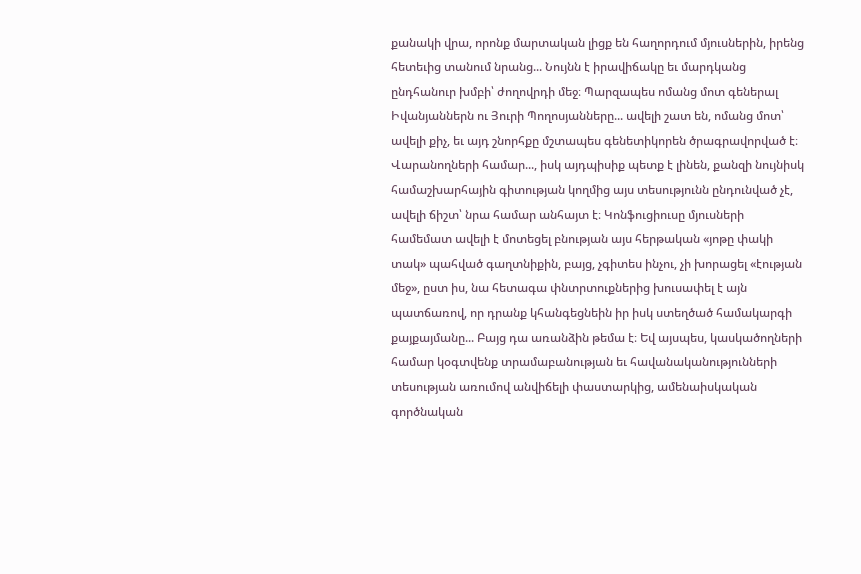քանակի վրա, որոնք մարտական լիցք են հաղորդում մյուսներին, իրենց հետեւից տանում նրանց... Նույնն է իրավիճակը եւ մարդկանց ընդհանուր խմբի՝ ժողովրդի մեջ։ Պարզապես ոմանց մոտ գեներալ Իվանյաններն ու Յուրի Պողոսյանները... ավելի շատ են, ոմանց մոտ՝ ավելի քիչ, եւ այդ շնորհքը մշտապես գենետիկորեն ծրագրավորված է։ Վարանողների համար..., իսկ այդպիսիք պետք է լինեն, քանզի նույնիսկ համաշխարհային գիտության կողմից այս տեսությունն ընդունված չէ, ավելի ճիշտ՝ նրա համար անհայտ է։ Կոնֆուցիուսը մյուսների համեմատ ավելի է մոտեցել բնության այս հերթական «յոթը փակի տակ» պահված գաղտնիքին, բայց, չգիտես ինչու, չի խորացել «էության մեջ», ըստ իս, նա հետագա փնտրտուքներից խուսափել է այն պատճառով, որ դրանք կհանգեցնեին իր իսկ ստեղծած համակարգի քայքայմանը... Բայց դա առանձին թեմա է։ Եվ այսպես, կասկածողների համար կօգտվենք տրամաբանության եւ հավանականությունների տեսության առումով անվիճելի փաստարկից, ամենաիսկական գործնական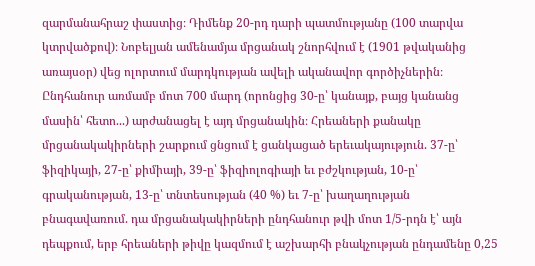զարմանահրաշ փաստից։ Դիմենք 20-րդ դարի պատմությանը (100 տարվա կտրվածքով)։ Նոբելյան ամենամյա մրցանակ շնորհվում է (1901 թվականից առայսօր) վեց ոլորտում մարդկության ավելի ականավոր գործիչներին։ Ընդհանուր առմամբ մոտ 700 մարդ (որոնցից 30-ը՝ կանայք, բայց կանանց մասին՝ հետո...) արժանացել է այդ մրցանակին։ Հրեաների քանակը մրցանակակիրների շարքում ցնցում է ցանկացած երեւակայություն. 37-ը՝ ֆիզիկայի, 27-ը՝ քիմիայի, 39-ը՝ ֆիզիոլոգիայի եւ բժշկության, 10-ը՝ գրականության, 13-ը՝ տնտեսության (40 %) եւ 7-ը՝ խաղաղության բնագավառում. դա մրցանակակիրների ընդհանուր թվի մոտ 1/5-րդն է՝ այն դեպքում, երբ հրեաների թիվը կազմում է աշխարհի բնակչության ընդամենը 0,25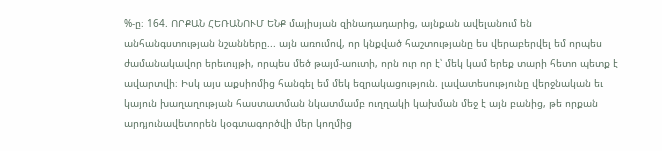%-ը։ 164. ՈՐՔԱՆ ՀԵՌԱՆՈՒՄ ԵՆՔ մայիսյան զինադադարից, այնքան ավելանում են անհանգստության նշանները... այն առումով, որ կնքված հաշտությանը ես վերաբերվել եմ որպես ժամանակավոր երեւույթի, որպես մեծ թայմ-աուտի, որն ուր որ է՝ մեկ կամ երեք տարի հետո պետք է ավարտվի։ Իսկ այս աքսիոմից հանգել եմ մեկ եզրակացություն. լավատեսությունը վերջնական եւ կայուն խաղաղության հաստատման նկատմամբ ուղղակի կախման մեջ է այն բանից, թե որքան արդյունավետորեն կօգտագործվի մեր կողմից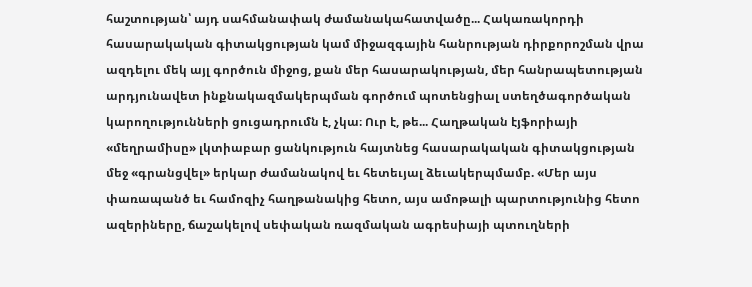հաշտության՝ այդ սահմանափակ ժամանակահատվածը... Հակառակորդի հասարակական գիտակցության կամ միջազգային հանրության դիրքորոշման վրա ազդելու մեկ այլ գործուն միջոց, քան մեր հասարակության, մեր հանրապետության արդյունավետ ինքնակազմակերպման գործում պոտենցիալ ստեղծագործական կարողությունների ցուցադրումն է, չկա։ Ուր է, թե... Հաղթական էյֆորիայի «մեղրամիսը» լկտիաբար ցանկություն հայտնեց հասարակական գիտակցության մեջ «գրանցվել» երկար ժամանակով եւ հետեւյալ ձեւակերպմամբ. «Մեր այս փառապանծ եւ համոզիչ հաղթանակից հետո, այս ամոթալի պարտությունից հետո ազերիները, ճաշակելով սեփական ռազմական ագրեսիայի պտուղների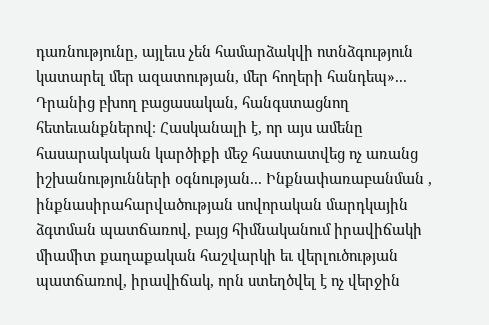դառնությունը, այլեւս չեն համարձակվի ոտնձգություն կատարել մեր ազատության, մեր հողերի հանդեպ»... Դրանից բխող բացասական, հանգստացնող հետեւանքներով։ Հասկանալի է, որ այս ամենը հասարակական կարծիքի մեջ հաստատվեց ոչ առանց իշխանությունների օգնության... Ինքնափառաբանման , ինքնասիրահարվածության սովորական մարդկային ձգտման պատճառով, բայց հիմնականում իրավիճակի միամիտ քաղաքական հաշվարկի եւ վերլուծության պատճառով, իրավիճակ, որն ստեղծվել է ոչ վերջին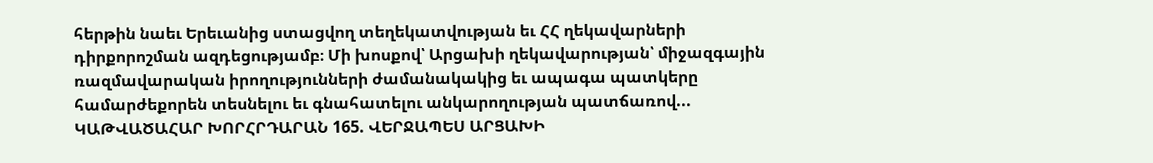հերթին նաեւ Երեւանից ստացվող տեղեկատվության եւ ՀՀ ղեկավարների դիրքորոշման ազդեցությամբ։ Մի խոսքով՝ Արցախի ղեկավարության՝ միջազգային ռազմավարական իրողությունների ժամանակակից եւ ապագա պատկերը համարժեքորեն տեսնելու եւ գնահատելու անկարողության պատճառով... ԿԱԹՎԱԾԱՀԱՐ ԽՈՐՀՐԴԱՐԱՆ 165. ՎԵՐՋԱՊԵՍ ԱՐՑԱԽԻ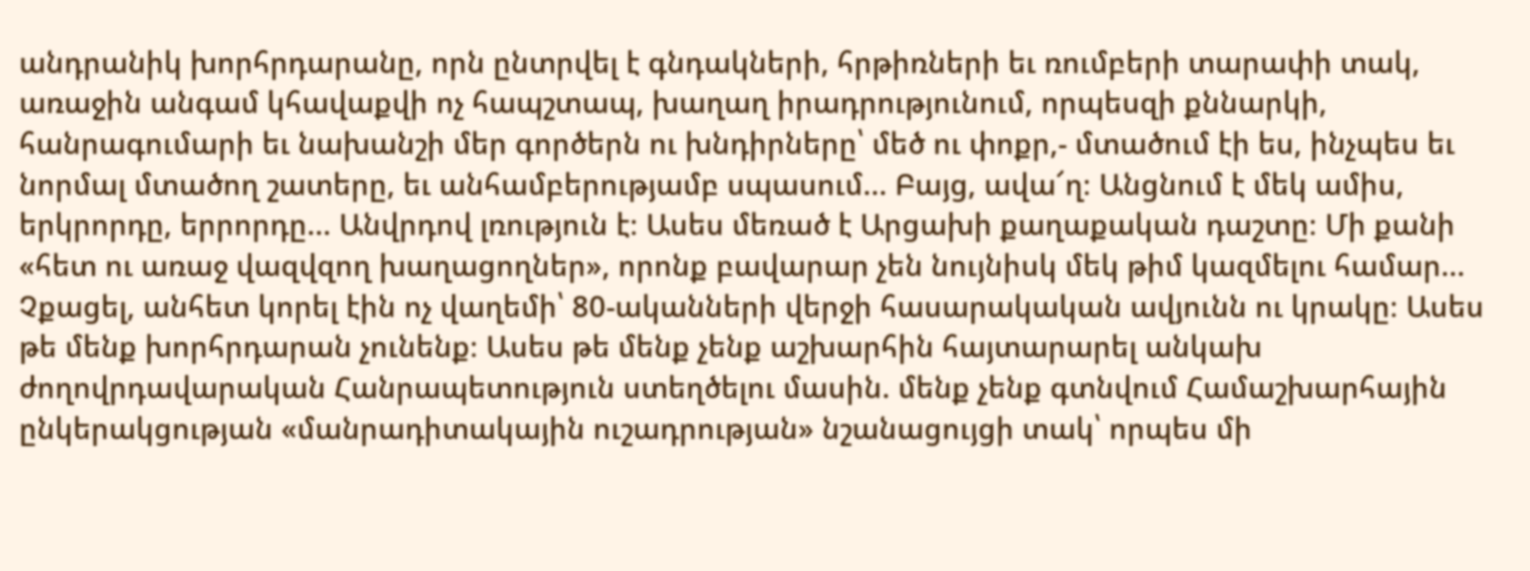անդրանիկ խորհրդարանը, որն ընտրվել է գնդակների, հրթիռների եւ ռումբերի տարափի տակ, առաջին անգամ կհավաքվի ոչ հապշտապ, խաղաղ իրադրությունում, որպեսզի քննարկի, հանրագումարի եւ նախանշի մեր գործերն ու խնդիրները՝ մեծ ու փոքր,- մտածում էի ես, ինչպես եւ նորմալ մտածող շատերը, եւ անհամբերությամբ սպասում... Բայց, ավա՜ղ։ Անցնում է մեկ ամիս, երկրորդը, երրորդը... Անվրդով լռություն է։ Ասես մեռած է Արցախի քաղաքական դաշտը։ Մի քանի «հետ ու առաջ վազվզող խաղացողներ», որոնք բավարար չեն նույնիսկ մեկ թիմ կազմելու համար... Չքացել, անհետ կորել էին ոչ վաղեմի՝ 80-ականների վերջի հասարակական ավյունն ու կրակը։ Ասես թե մենք խորհրդարան չունենք։ Ասես թե մենք չենք աշխարհին հայտարարել անկախ ժողովրդավարական Հանրապետություն ստեղծելու մասին. մենք չենք գտնվում Համաշխարհային ընկերակցության «մանրադիտակային ուշադրության» նշանացույցի տակ՝ որպես մի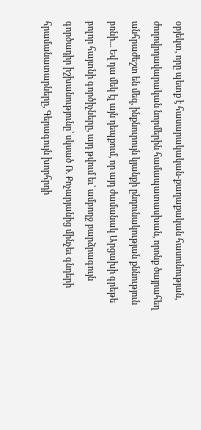օբյեկտ, որը պետք է հասարակական-քաղաքական հասունության, ժողովրդավարական նորմերին համապատասխան, որոնք ծայրահեղ անհրաժեշտ են մեզ, ինքնուրույն կյանքի ընդունակության քննություն բռնի... Եվ դա մեկ էլ այն դեպքում, որ այդ ժամանակ Արցախի գրեթե բոլոր հայտնի գործիչները, այդ թվում եւ՝ ամբողջ բարձրագույն գործադիր իշխանությունը՝ սկսած Ռ. Քոչարյանից մինչեւ գնդերի հրամանատարները, Գերագույն խորհրդի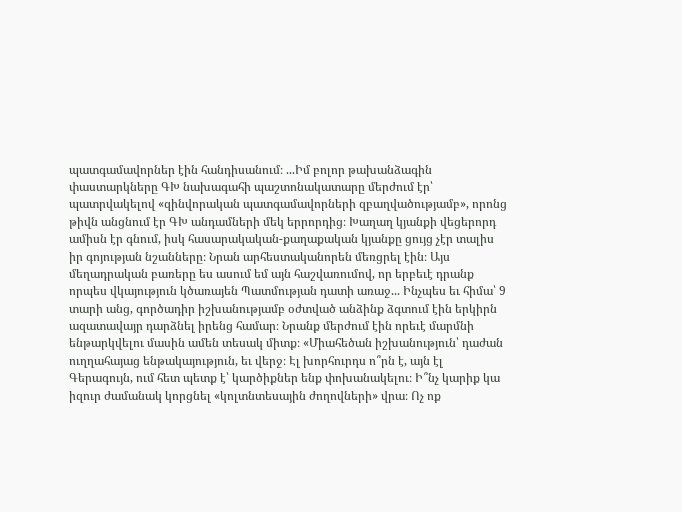պատգամավորներ էին հանդիսանում։ ...Իմ բոլոր թախանձագին փաստարկները ԳԽ նախագահի պաշտոնակատարը մերժում էր՝ պատրվակելով «զինվորական պատգամավորների զբաղվածությամբ», որոնց թիվն անցնում էր ԳԽ անդամների մեկ երրորդից։ Խաղաղ կյանքի վեցերորդ ամիսն էր գնում, իսկ հասարակական-քաղաքական կյանքը ցույց չէր տալիս իր գոյության նշանները։ Նրան արհեստականորեն մեռցրել էին։ Այս մեղադրական բառերը ես ասում եմ այն հաշվառումով, որ երբեւէ դրանք որպես վկայություն կծառայեն Պատմության դատի առաջ... Ինչպես եւ հիմա՝ 9 տարի անց, գործադիր իշխանությամբ օժտված անձինք ձգտում էին երկիրն ազատավայր դարձնել իրենց համար։ Նրանք մերժում էին որեւէ մարմնի ենթարկվելու մասին ամեն տեսակ միտք։ «Միահեծան իշխանություն՝ դաժան ուղղահայաց ենթակայություն, եւ վերջ։ Էլ խորհուրդս ո՞րն է, այն էլ Գերագույն, ում հետ պետք է՝ կարծիքներ ենք փոխանակելու։ Ի՞նչ կարիք կա իզուր ժամանակ կորցնել «կոլտնտեսային ժողովների» վրա։ Ոչ ոք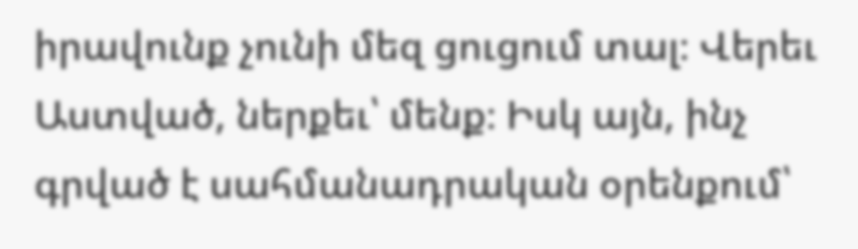իրավունք չունի մեզ ցուցում տալ։ Վերեւ Աստված, ներքեւ՝ մենք։ Իսկ այն, ինչ գրված է սահմանադրական օրենքում՝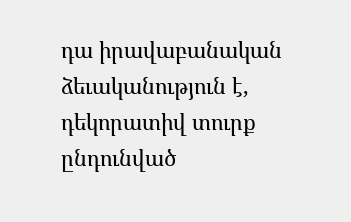դա իրավաբանական ձեւականություն է, դեկորատիվ տուրք ընդունված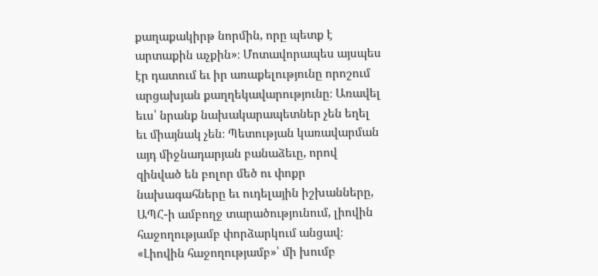քաղաքակիրթ նորմին, որը պետք է արտաքին աչքին»։ Մոտավորապես այսպես էր դատում եւ իր առաքելությունը որոշում արցախյան քաղղեկավարությունը։ Առավել եւս՝ նրանք նախակարապետներ չեն եղել եւ միայնակ չեն։ Պետության կառավարման այդ միջնադարյան բանաձեւը, որով զինված են բոլոր մեծ ու փոքր նախագահները եւ ուդելային իշխանները, ԱՊՀ-ի ամբողջ տարածությունում, լիովին հաջողությամբ փորձարկում անցավ։ «Լիովին հաջողությամբ»՝ մի խումբ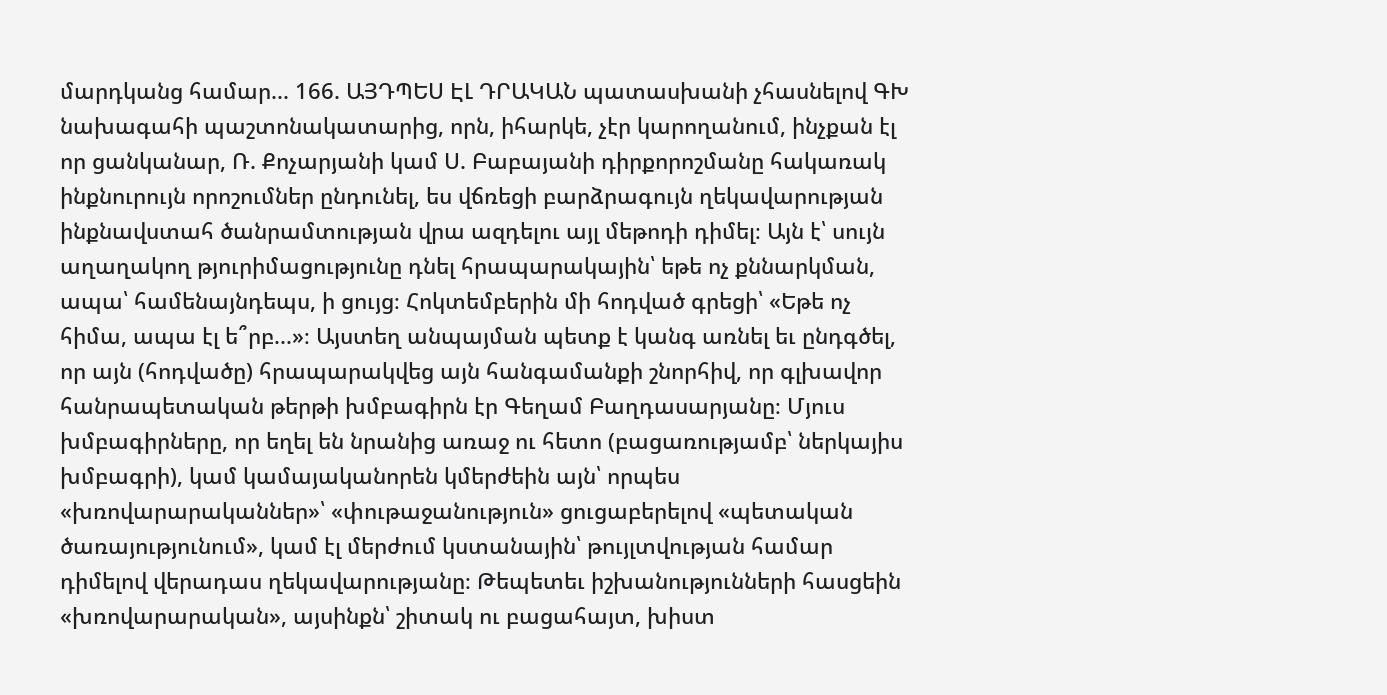մարդկանց համար... 166. ԱՅԴՊԵՍ ԷԼ ԴՐԱԿԱՆ պատասխանի չհասնելով ԳԽ նախագահի պաշտոնակատարից, որն, իհարկե, չէր կարողանում, ինչքան էլ որ ցանկանար, Ռ. Քոչարյանի կամ Ս. Բաբայանի դիրքորոշմանը հակառակ ինքնուրույն որոշումներ ընդունել, ես վճռեցի բարձրագույն ղեկավարության ինքնավստահ ծանրամտության վրա ազդելու այլ մեթոդի դիմել։ Այն է՝ սույն աղաղակող թյուրիմացությունը դնել հրապարակային՝ եթե ոչ քննարկման, ապա՝ համենայնդեպս, ի ցույց։ Հոկտեմբերին մի հոդված գրեցի՝ «Եթե ոչ հիմա, ապա էլ ե՞րբ...»։ Այստեղ անպայման պետք է կանգ առնել եւ ընդգծել, որ այն (հոդվածը) հրապարակվեց այն հանգամանքի շնորհիվ, որ գլխավոր հանրապետական թերթի խմբագիրն էր Գեղամ Բաղդասարյանը։ Մյուս խմբագիրները, որ եղել են նրանից առաջ ու հետո (բացառությամբ՝ ներկայիս խմբագրի), կամ կամայականորեն կմերժեին այն՝ որպես «խռովարարականներ»՝ «փութաջանություն» ցուցաբերելով «պետական ծառայությունում», կամ էլ մերժում կստանային՝ թույլտվության համար դիմելով վերադաս ղեկավարությանը։ Թեպետեւ իշխանությունների հասցեին «խռովարարական», այսինքն՝ շիտակ ու բացահայտ, խիստ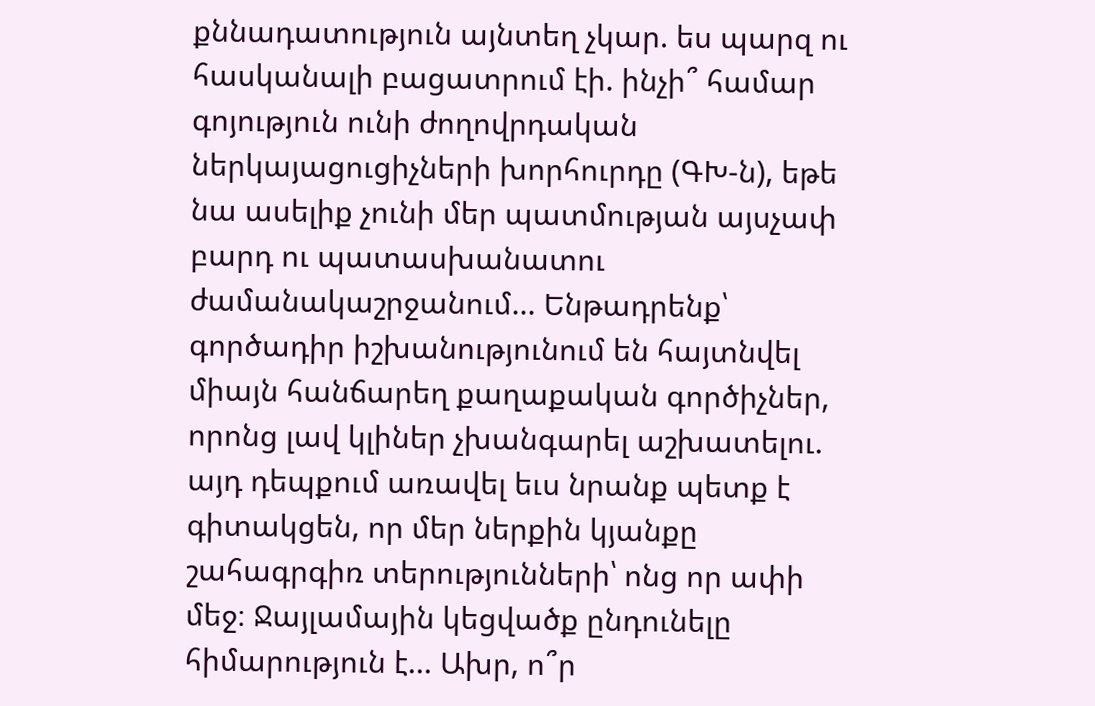քննադատություն այնտեղ չկար. ես պարզ ու հասկանալի բացատրում էի. ինչի՞ համար գոյություն ունի ժողովրդական ներկայացուցիչների խորհուրդը (ԳԽ-ն), եթե նա ասելիք չունի մեր պատմության այսչափ բարդ ու պատասխանատու ժամանակաշրջանում... Ենթադրենք՝ գործադիր իշխանությունում են հայտնվել միայն հանճարեղ քաղաքական գործիչներ, որոնց լավ կլիներ չխանգարել աշխատելու. այդ դեպքում առավել եւս նրանք պետք է գիտակցեն, որ մեր ներքին կյանքը շահագրգիռ տերությունների՝ ոնց որ ափի մեջ։ Ջայլամային կեցվածք ընդունելը հիմարություն է... Ախր, ո՞ր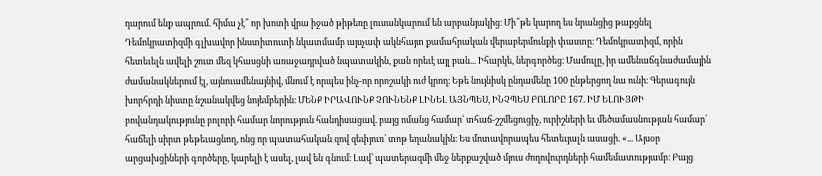դարում ենք ապրում. հիմա չէ՞ որ խոտի վրա իջած թիթեռը լուսանկարում են արբանյակից։ Մի՞թե կարող ես նրանցից թաքցնել Դեմոկրատիզմի գլխավոր ինստիտուտի նկատմամբ այսչափ ակնհայտ քամահրական վերաբերմունքի փաստը։ Դեմոկրատիզմ, որին հետեւելն ավելի շուտ մեզ կհասցնի առաջադրված նպատակին, քան որեւէ այլ բան... Իհարկե, ներգործեց։ Մամուլը, իր ամենաճգնաժամային ժամանակներում էլ, այնուամենայնիվ, մնում է որպես ինչ-որ որոշակի ուժ կրող։ Եթե նույնիսկ ընդամենը 100 ընթերցող նա ունի։ Գերագույն խորհրդի նիստը նշանակվեց նոյեմբերին։ ՄԵՆՔ ԻՐԱՎՈՒՆՔ ՉՈՒՆԵՆՔ ԼԻՆԵԼ ԱՅՆՊԵՍ, ԻՆՉՊԵՍ ԲՈԼՈՐԸ 167. ԻՄ ԵԼՈՒՅԹԻ բովանդակությունը բոլորի համար նորություն հանդիսացավ. բայց ոմանց համար՝ տհաճ-շշմեցուցիչ, ուրիշների եւ մեծամասնության համար՝ հաճելի սիրտ թեթեւացնող, ոնց որ պատահական զով զեփյուռ՝ տոթ եղանակին։ Ես մոտավորապես հետեւյալն ասացի. «... Այսօր արցախցիների գործերը, կարելի է ասել, լավ են գնում։ Լավ՝ պատերազմի մեջ ներքաշված մյուս ժողովուրդների համեմատությամբ։ Բայց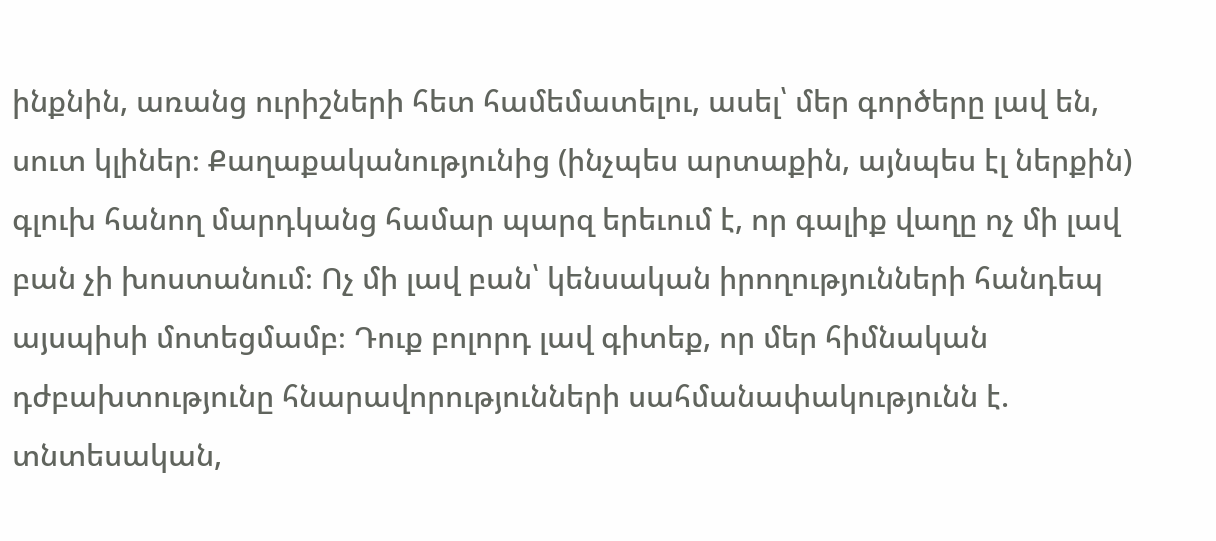ինքնին, առանց ուրիշների հետ համեմատելու, ասել՝ մեր գործերը լավ են, սուտ կլիներ։ Քաղաքականությունից (ինչպես արտաքին, այնպես էլ ներքին) գլուխ հանող մարդկանց համար պարզ երեւում է, որ գալիք վաղը ոչ մի լավ բան չի խոստանում։ Ոչ մի լավ բան՝ կենսական իրողությունների հանդեպ այսպիսի մոտեցմամբ։ Դուք բոլորդ լավ գիտեք, որ մեր հիմնական դժբախտությունը հնարավորությունների սահմանափակությունն է. տնտեսական,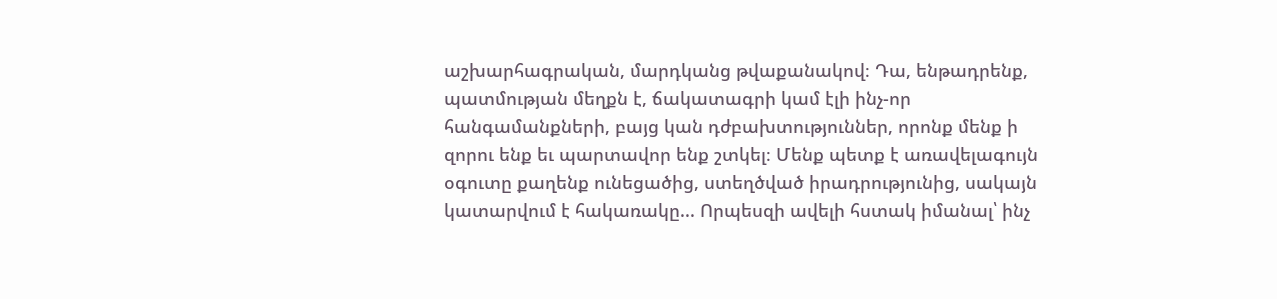աշխարհագրական, մարդկանց թվաքանակով։ Դա, ենթադրենք, պատմության մեղքն է, ճակատագրի կամ էլի ինչ-որ հանգամանքների, բայց կան դժբախտություններ, որոնք մենք ի զորու ենք եւ պարտավոր ենք շտկել։ Մենք պետք է առավելագույն օգուտը քաղենք ունեցածից, ստեղծված իրադրությունից, սակայն կատարվում է հակառակը... Որպեսզի ավելի հստակ իմանալ՝ ինչ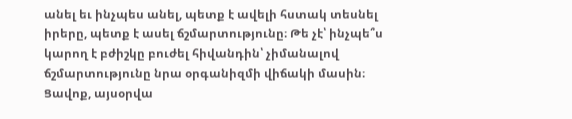անել եւ ինչպես անել, պետք է ավելի հստակ տեսնել իրերը, պետք է ասել ճշմարտությունը։ Թե չէ՝ ինչպե՞ս կարող է բժիշկը բուժել հիվանդին՝ չիմանալով ճշմարտությունը նրա օրգանիզմի վիճակի մասին։ Ցավոք, այսօրվա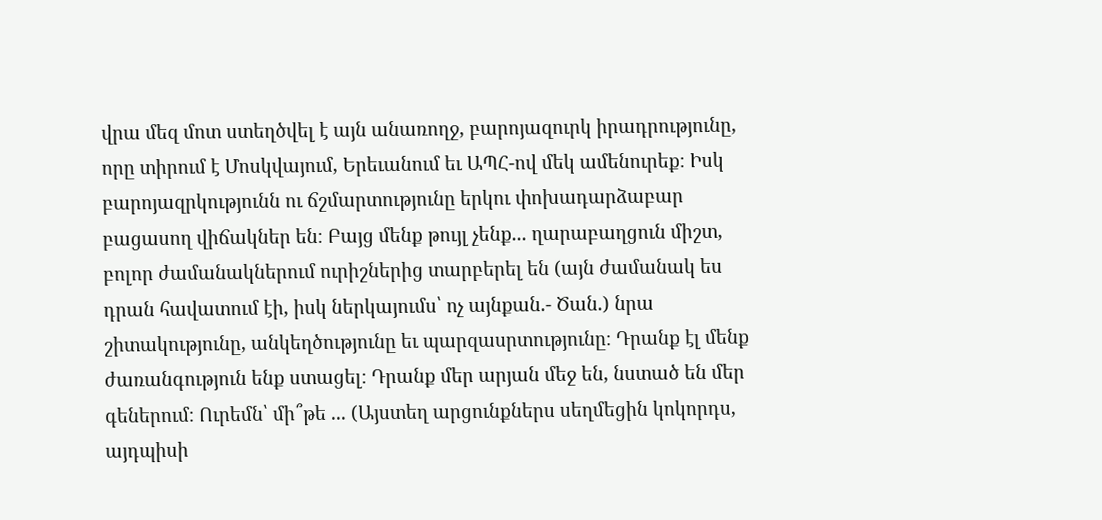վրա մեզ մոտ ստեղծվել է այն անառողջ, բարոյազուրկ իրադրությունը, որը տիրում է Մոսկվայում, Երեւանում եւ ԱՊՀ-ով մեկ ամենուրեք։ Իսկ բարոյազրկությունն ու ճշմարտությունը երկու փոխադարձաբար բացասող վիճակներ են։ Բայց մենք թույլ չենք... ղարաբաղցուն միշտ, բոլոր ժամանակներում ուրիշներից տարբերել են (այն ժամանակ ես դրան հավատում էի, իսկ ներկայումս՝ ոչ այնքան.- Ծան.) նրա շիտակությունը, անկեղծությունը եւ պարզասրտությունը։ Դրանք էլ մենք ժառանգություն ենք ստացել։ Դրանք մեր արյան մեջ են, նստած են մեր գեներում։ Ուրեմն՝ մի՞թե ... (Այստեղ արցունքներս սեղմեցին կոկորդս, այդպիսի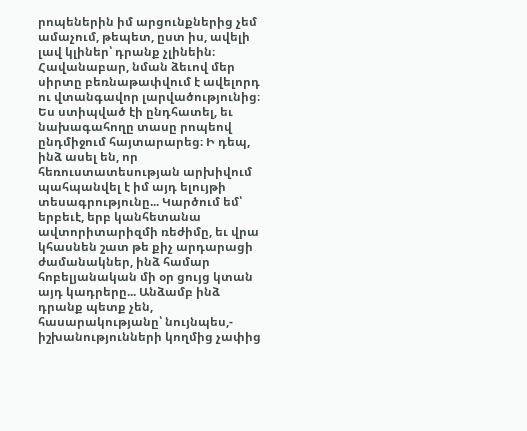րոպեներին իմ արցունքներից չեմ ամաչում, թեպետ, ըստ իս, ավելի լավ կլիներ՝ դրանք չլինեին։ Հավանաբար, նման ձեւով մեր սիրտը բեռնաթափվում է ավելորդ ու վտանգավոր լարվածությունից։ Ես ստիպված էի ընդհատել, եւ նախագահողը տասը րոպեով ընդմիջում հայտարարեց։ Ի դեպ, ինձ ասել են, որ հեռուստատեսության արխիվում պահպանվել է իմ այդ ելույթի տեսագրությունը... Կարծում եմ՝ երբեւէ, երբ կանհետանա ավտորիտարիզմի ռեժիմը, եւ վրա կհասնեն շատ թե քիչ արդարացի ժամանակներ, ինձ համար հոբելյանական մի օր ցույց կտան այդ կադրերը... Անձամբ ինձ դրանք պետք չեն, հասարակությանը՝ նույնպես,- իշխանությունների կողմից չափից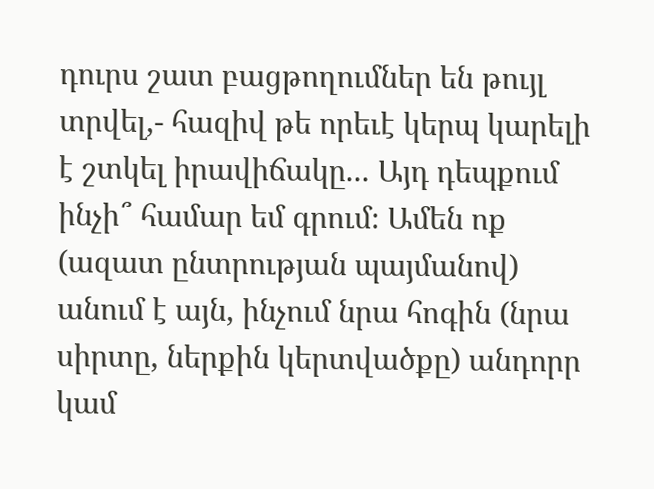դուրս շատ բացթողումներ են թույլ տրվել,- հազիվ թե որեւէ կերպ կարելի է շտկել իրավիճակը... Այդ դեպքում ինչի՞ համար եմ գրում։ Ամեն ոք (ազատ ընտրության պայմանով) անում է այն, ինչում նրա հոգին (նրա սիրտը, ներքին կերտվածքը) անդորր կամ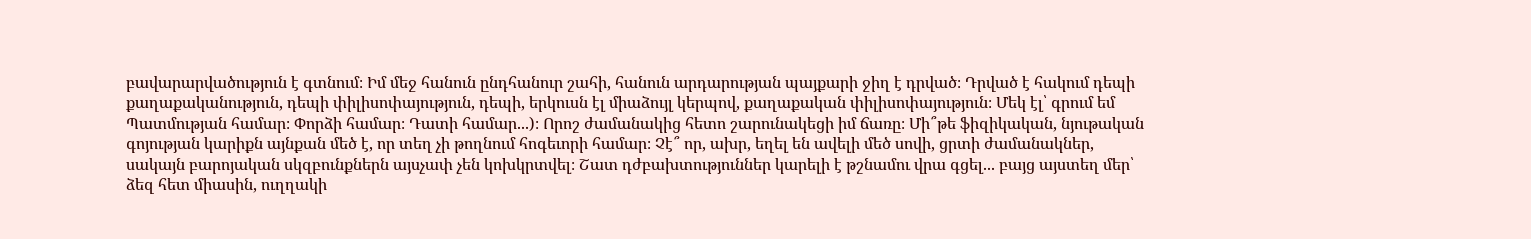բավարարվածություն է գտնում։ Իմ մեջ հանուն ընդհանուր շահի, հանուն արդարության պայքարի ջիղ է դրված։ Դրված է հակում դեպի քաղաքականություն, դեպի փիլիսոփայություն, դեպի, երկուսն էլ միաձույլ կերպով, քաղաքական փիլիսոփայություն։ Մեկ էլ՝ գրում եմ Պատմության համար։ Փորձի համար։ Դատի համար...)։ Որոշ ժամանակից հետո շարունակեցի իմ ճառը։ Մի՞թե ֆիզիկական, նյութական գոյության կարիքն այնքան մեծ է, որ տեղ չի թողնում հոգեւորի համար։ Չէ՞ որ, ախր, եղել են ավելի մեծ սովի, ցրտի ժամանակներ, սակայն բարոյական սկզբունքներն այսչափ չեն կոխկրտվել։ Շատ դժբախտություններ կարելի է թշնամու վրա գցել... բայց այստեղ մեր՝ ձեզ հետ միասին, ուղղակի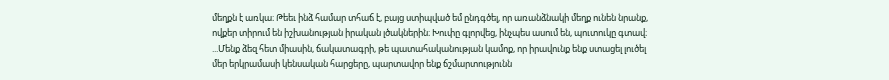մեղքն է առկա։ Թեեւ ինձ համար տհաճ է, բայց ստիպված եմ ընդգծել, որ առանձնակի մեղք ունեն նրանք, ովքեր տիրում են իշխանության իրական լծակներին։ Խուփը գլորվեց, ինչպես ասում են, պուտուկը գտավ։ ...Մենք ձեզ հետ միասին, ճակատագրի, թե պատահականության կամոք, որ իրավունք ենք ստացել լուծել մեր երկրամասի կենսական հարցերը, պարտավոր ենք ճշմարտությունն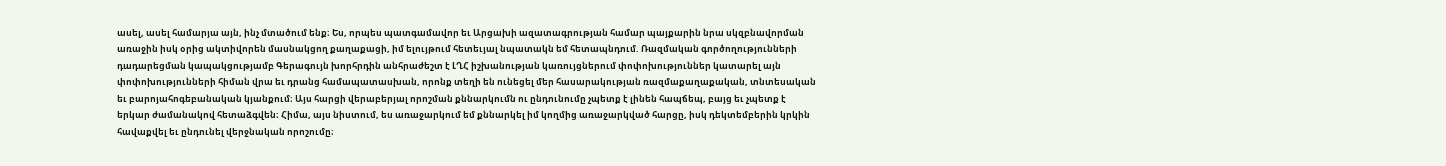ասել, ասել համարյա այն, ինչ մտածում ենք։ Ես, որպես պատգամավոր եւ Արցախի ազատագրության համար պայքարին նրա սկզբնավորման առաջին իսկ օրից ակտիվորեն մասնակցող քաղաքացի, իմ ելույթում հետեւյալ նպատակն եմ հետապնդում. Ռազմական գործողությունների դադարեցման կապակցությամբ Գերագույն խորհրդին անհրաժեշտ է ԼՂՀ իշխանության կառույցներում փոփոխություններ կատարել այն փոփոխությունների հիման վրա եւ դրանց համապատասխան, որոնք տեղի են ունեցել մեր հասարակության ռազմաքաղաքական, տնտեսական եւ բարոյահոգեբանական կյանքում։ Այս հարցի վերաբերյալ որոշման քննարկումն ու ընդունումը չպետք է լինեն հապճեպ, բայց եւ չպետք է երկար ժամանակով հետաձգվեն։ Հիմա, այս նիստում, ես առաջարկում եմ քննարկել իմ կողմից առաջարկված հարցը, իսկ դեկտեմբերին կրկին հավաքվել եւ ընդունել վերջնական որոշումը։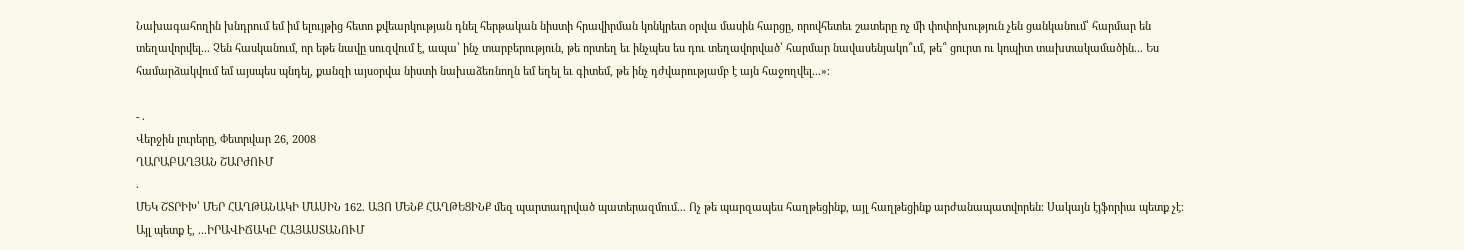Նախագահողին խնդրում եմ իմ ելույթից հետո քվեարկության դնել հերթական նիստի հրավիրման կոնկրետ օրվա մասին հարցը, որովհետեւ շատերը ոչ մի փոփոխություն չեն ցանկանում՝ հարմար են տեղավորվել... Չեն հասկանում, որ եթե նավը սուզվում է, ապա՝ ինչ տարբերություն, թե որտեղ եւ ինչպես ես դու տեղավորված՝ հարմար նավասենյակո՞ւմ, թե՞ ցուրտ ու կոպիտ տախտակամածին... Ես համարձակվում եմ այսպես պնդել, քանզի այսօրվա նիստի նախաձեռնողն եմ եղել եւ գիտեմ, թե ինչ դժվարությամբ է այն հաջողվել...»։

- .
Վերջին լուրերը, Փետրվար 26, 2008
ՂԱՐԱԲԱՂՅԱՆ ՇԱՐԺՈՒՄ
.
ՄԵԿ ՇՏՐԻԽ՝ ՄԵՐ ՀԱՂԹԱՆԱԿԻ ՄԱՍԻՆ 162. ԱՅՈ ՄԵՆՔ ՀԱՂԹԵՑԻՆՔ մեզ պարտադրված պատերազմում... Ոչ թե պարզապես հաղթեցինք, այլ հաղթեցինք արժանապատվորեն։ Սակայն էյֆորիա պետք չէ։ Այլ պետք է, ...ԻՐԱՎԻՃԱԿԸ ՀԱՅԱՍՏԱՆՈՒՄ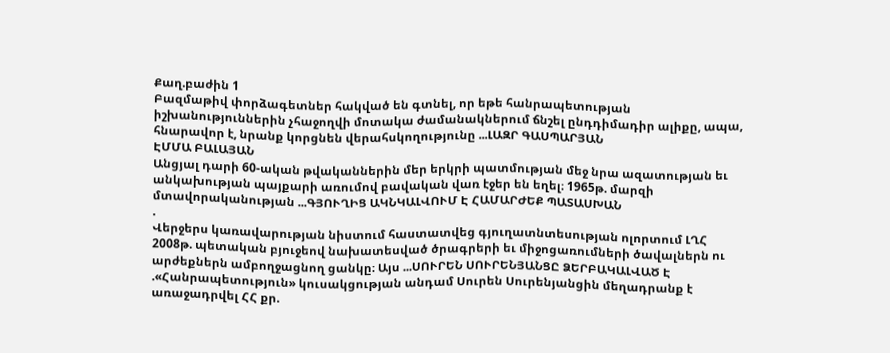Քաղ.բաժին 1
Բազմաթիվ փորձագետներ հակված են գտնել, որ եթե հանրապետության իշխանություններին չհաջողվի մոտակա ժամանակներում ճնշել ընդդիմադիր ալիքը, ապա, հնարավոր է, նրանք կորցնեն վերահսկողությունը ...ԼԱԶՐ ԳԱՍՊԱՐՅԱՆ
ԷՄՄԱ ԲԱԼԱՅԱՆ
Անցյալ դարի 60-ական թվականներին մեր երկրի պատմության մեջ նրա ազատության եւ անկախության պայքարի առումով բավական վառ էջեր են եղել։ 1965թ. մարզի մտավորականության ...ԳՅՈՒՂԻՑ ԱԿՆԿԱԼՎՈՒՄ Է ՀԱՄԱՐԺԵՔ ՊԱՏԱՍԽԱՆ
.
Վերջերս կառավարության նիստում հաստատվեց գյուղատնտեսության ոլորտում ԼՂՀ 2008թ. պետական բյուջեով նախատեսված ծրագրերի եւ միջոցառումների ծավալներն ու արժեքներն ամբողջացնող ցանկը։ Այս ...ՍՈՒՐԵՆ ՍՈՒՐԵՆՅԱՆՑԸ ՁԵՐԲԱԿԱԼՎԱԾ Է
.«Հանրապետություն» կուսակցության անդամ Սուրեն Սուրենյանցին մեղադրանք է առաջադրվել ՀՀ քր.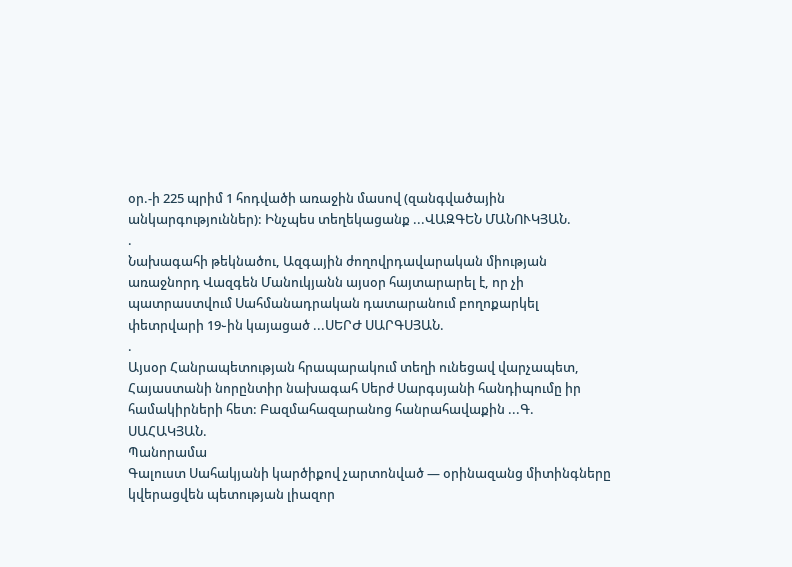օր.-ի 225 պրիմ 1 հոդվածի առաջին մասով (զանգվածային անկարգություններ): Ինչպես տեղեկացանք ...ՎԱԶԳԵՆ ՄԱՆՈՒԿՅԱՆ.
.
Նախագահի թեկնածու, Ազգային ժողովրդավարական միության առաջնորդ Վազգեն Մանուկյանն այսօր հայտարարել է, որ չի պատրաստվում Սահմանադրական դատարանում բողոքարկել փետրվարի 19֊ին կայացած ...ՍԵՐԺ ՍԱՐԳՍՅԱՆ.
.
Այսօր Հանրապետության հրապարակում տեղի ունեցավ վարչապետ, Հայաստանի նորընտիր նախագահ Սերժ Սարգսյանի հանդիպումը իր համակիրների հետ: Բազմահազարանոց հանրահավաքին ...Գ. ՍԱՀԱԿՅԱՆ.
Պանորամա
Գալուստ Սահակյանի կարծիքով չարտոնված — օրինազանց միտինգները կվերացվեն պետության լիազոր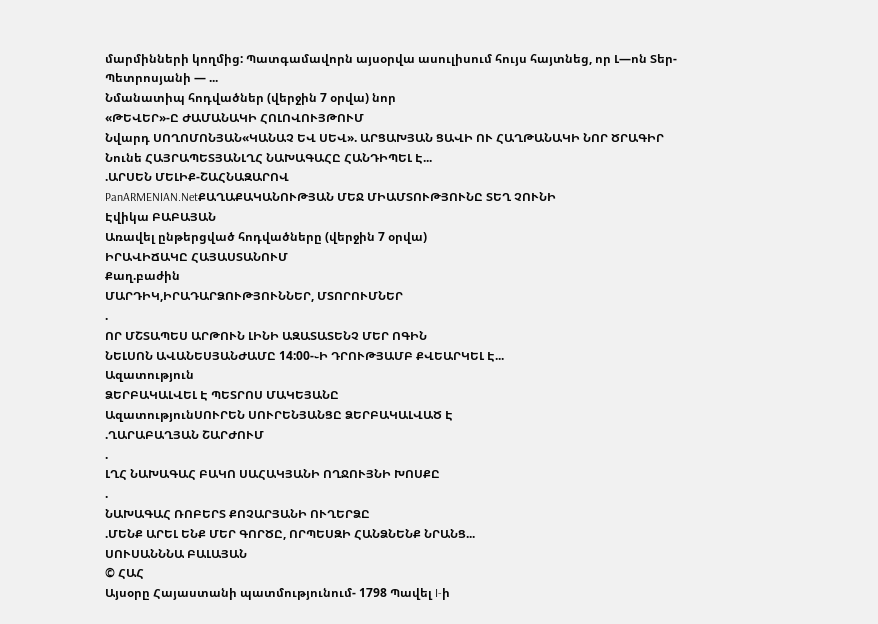մարմինների կողմից: Պատգամավորն այսօրվա ասուլիսում հույս հայտնեց, որ Լ—ոն Տեր-Պետրոսյանի — ...
Նմանատիպ հոդվածներ (վերջին 7 օրվա) նոր
«ԹԵՎԵՐ»-Ը ԺԱՄԱՆԱԿԻ ՀՈԼՈՎՈՒՅԹՈՒՄ
Նվարդ ՍՈՂՈՄՈՆՅԱՆ«ԿԱՆԱՉ ԵՎ ՍԵՎ». ԱՐՑԱԽՅԱՆ ՑԱՎԻ ՈՒ ՀԱՂԹԱՆԱԿԻ ՆՈՐ ԾՐԱԳԻՐ
Նունե ՀԱՅՐԱՊԵՏՅԱՆԼՂՀ ՆԱԽԱԳԱՀԸ ՀԱՆԴԻՊԵԼ Է...
.ԱՐՍԵՆ ՄԵԼԻՔ-ՇԱՀՆԱԶԱՐՈՎ
PanARMENIAN.NetՔԱՂԱՔԱԿԱՆՈՒԹՅԱՆ ՄԵՋ ՄԻԱՄՏՈՒԹՅՈՒՆԸ ՏԵՂ ՉՈՒՆԻ
Էվիկա ԲԱԲԱՅԱՆ
Առավել ընթերցված հոդվածները (վերջին 7 օրվա)
ԻՐԱՎԻՃԱԿԸ ՀԱՅԱՍՏԱՆՈՒՄ
Քաղ.բաժին
ՄԱՐԴԻԿ,ԻՐԱԴԱՐՁՈՒԹՅՈՒՆՆԵՐ, ՄՏՈՐՈՒՄՆԵՐ
.
ՈՐ ՄՇՏԱՊԵՍ ԱՐԹՈՒՆ ԼԻՆԻ ԱԶԱՏԱՏԵՆՉ ՄԵՐ ՈԳԻՆ
ՆԵԼՍՈՆ ԱՎԱՆԵՍՅԱՆԺԱՄԸ 14:00-֊Ի ԴՐՈՒԹՅԱՄԲ ՔՎԵԱՐԿԵԼ Է...
Ազատություն
ՁԵՐԲԱԿԱԼՎԵԼ Է ՊԵՏՐՈՍ ՄԱԿԵՅԱՆԸ
ԱզատությունՍՈՒՐԵՆ ՍՈՒՐԵՆՅԱՆՑԸ ՁԵՐԲԱԿԱԼՎԱԾ Է
.ՂԱՐԱԲԱՂՅԱՆ ՇԱՐԺՈՒՄ
.
ԼՂՀ ՆԱԽԱԳԱՀ ԲԱԿՈ ՍԱՀԱԿՅԱՆԻ ՈՂՋՈՒՅՆԻ ԽՈՍՔԸ
.
ՆԱԽԱԳԱՀ ՌՈԲԵՐՏ ՔՈՉԱՐՅԱՆԻ ՈՒՂԵՐՁԸ
.ՄԵՆՔ ԱՐԵԼ ԵՆՔ ՄԵՐ ԳՈՐԾԸ, ՈՐՊԵՍԶԻ ՀԱՆՁՆԵՆՔ ՆՐԱՆՑ...
ՍՈՒՍԱՆՆՆԱ ԲԱԼԱՅԱՆ
© ՀԱՀ
Այսօրը Հայաստանի պատմությունում- 1798 Պավել I-ի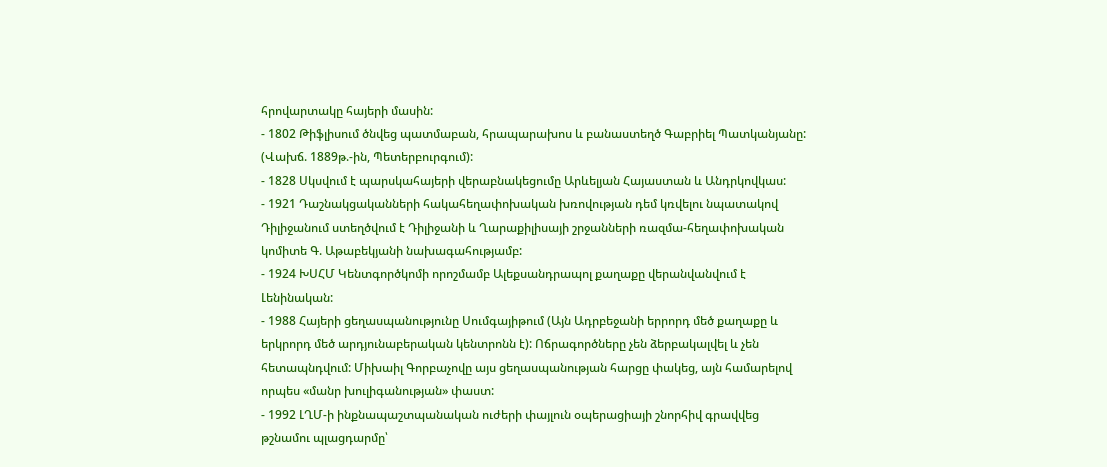հրովարտակը հայերի մասին:
- 1802 Թիֆլիսում ծնվեց պատմաբան, հրապարախոս և բանաստեղծ Գաբրիել Պատկանյանը: (Վախճ. 1889թ.-ին, Պետերբուրգում):
- 1828 Սկսվում է պարսկահայերի վերաբնակեցումը Արևելյան Հայաստան և Անդրկովկաս:
- 1921 Դաշնակցականների հակահեղափոխական խռովության դեմ կռվելու նպատակով Դիլիջանում ստեղծվում է Դիլիջանի և Ղարաքիլիսայի շրջանների ռազմա-հեղափոխական կոմիտե Գ. Աթաբեկյանի նախագահությամբ:
- 1924 ԽՍՀՄ Կենտգործկոմի որոշմամբ Ալեքսանդրապոլ քաղաքը վերանվանվում է Լենինական:
- 1988 Հայերի ցեղասպանությունը Սումգայիթում (Այն Ադրբեջանի երրորդ մեծ քաղաքը և երկրորդ մեծ արդյունաբերական կենտրոնն է): Ոճրագործները չեն ձերբակալվել և չեն հետապնդվում: Միխաիլ Գորբաչովը այս ցեղասպանության հարցը փակեց, այն համարելով որպես «մանր խուլիգանության» փաստ:
- 1992 ԼՂՄ-ի ինքնապաշտպանական ուժերի փայլուն օպերացիայի շնորհիվ գրավվեց թշնամու պլացդարմը՝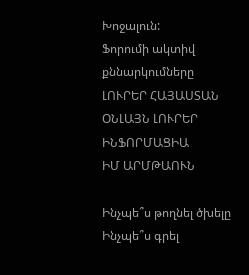Խոջալուն:
Ֆորումի ակտիվ քննարկումները
ԼՈՒՐԵՐ ՀԱՅԱՍՏԱՆ
ՕՆԼԱՅՆ ԼՈՒՐԵՐ
ԻՆՖՈՐՄԱՑԻԱ
ԻՄ ԱՐՄԹԱՈՒՆ

Ինչպե՞ս թողնել ծխելը
Ինչպե՞ս գրել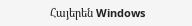Հայերեն Windows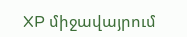XP միջավայրում